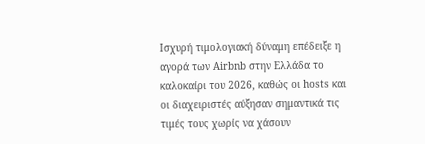Ισχυρή τιμολογιακή δύναμη επέδειξε η αγορά των Airbnb στην Ελλάδα το καλοκαίρι του 2026, καθώς οι hosts και οι διαχειριστές αύξησαν σημαντικά τις τιμές τους χωρίς να χάσουν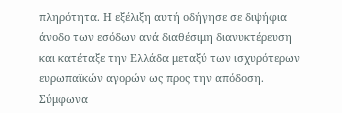πληρότητα. Η εξέλιξη αυτή οδήγησε σε διψήφια άνοδο των εσόδων ανά διαθέσιμη διανυκτέρευση και κατέταξε την Ελλάδα μεταξύ των ισχυρότερων ευρωπαϊκών αγορών ως προς την απόδοση.
Σύμφωνα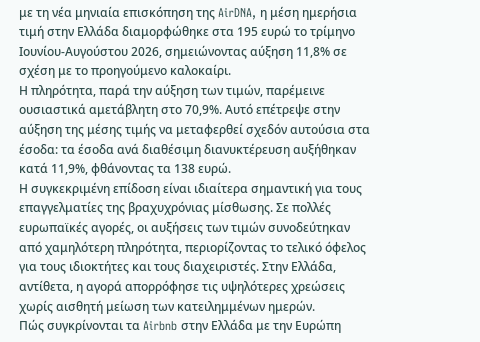με τη νέα μηνιαία επισκόπηση της AirDNA, η μέση ημερήσια τιμή στην Ελλάδα διαμορφώθηκε στα 195 ευρώ το τρίμηνο Ιουνίου-Αυγούστου 2026, σημειώνοντας αύξηση 11,8% σε σχέση με το προηγούμενο καλοκαίρι.
Η πληρότητα, παρά την αύξηση των τιμών, παρέμεινε ουσιαστικά αμετάβλητη στο 70,9%. Αυτό επέτρεψε στην αύξηση της μέσης τιμής να μεταφερθεί σχεδόν αυτούσια στα έσοδα: τα έσοδα ανά διαθέσιμη διανυκτέρευση αυξήθηκαν κατά 11,9%, φθάνοντας τα 138 ευρώ.
Η συγκεκριμένη επίδοση είναι ιδιαίτερα σημαντική για τους επαγγελματίες της βραχυχρόνιας μίσθωσης. Σε πολλές ευρωπαϊκές αγορές, οι αυξήσεις των τιμών συνοδεύτηκαν από χαμηλότερη πληρότητα, περιορίζοντας το τελικό όφελος για τους ιδιοκτήτες και τους διαχειριστές. Στην Ελλάδα, αντίθετα, η αγορά απορρόφησε τις υψηλότερες χρεώσεις χωρίς αισθητή μείωση των κατειλημμένων ημερών.
Πώς συγκρίνονται τα Airbnb στην Ελλάδα με την Ευρώπη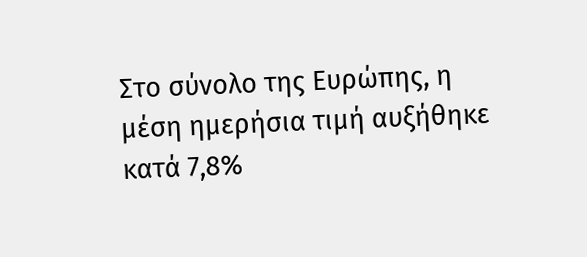Στο σύνολο της Ευρώπης, η μέση ημερήσια τιμή αυξήθηκε κατά 7,8%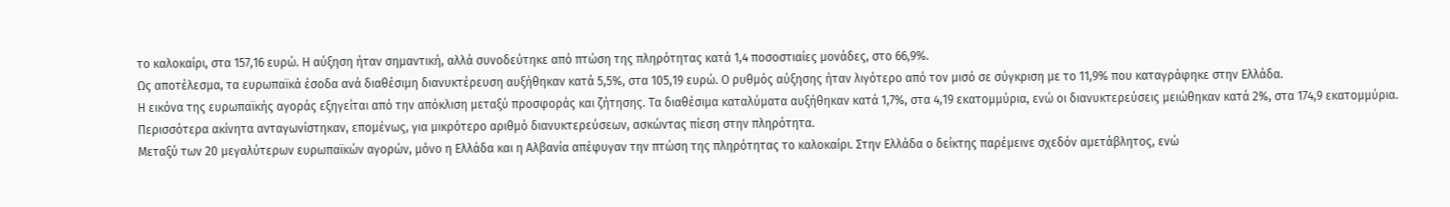το καλοκαίρι, στα 157,16 ευρώ. Η αύξηση ήταν σημαντική, αλλά συνοδεύτηκε από πτώση της πληρότητας κατά 1,4 ποσοστιαίες μονάδες, στο 66,9%.
Ως αποτέλεσμα, τα ευρωπαϊκά έσοδα ανά διαθέσιμη διανυκτέρευση αυξήθηκαν κατά 5,5%, στα 105,19 ευρώ. Ο ρυθμός αύξησης ήταν λιγότερο από τον μισό σε σύγκριση με το 11,9% που καταγράφηκε στην Ελλάδα.
Η εικόνα της ευρωπαϊκής αγοράς εξηγείται από την απόκλιση μεταξύ προσφοράς και ζήτησης. Τα διαθέσιμα καταλύματα αυξήθηκαν κατά 1,7%, στα 4,19 εκατομμύρια, ενώ οι διανυκτερεύσεις μειώθηκαν κατά 2%, στα 174,9 εκατομμύρια. Περισσότερα ακίνητα ανταγωνίστηκαν, επομένως, για μικρότερο αριθμό διανυκτερεύσεων, ασκώντας πίεση στην πληρότητα.
Μεταξύ των 20 μεγαλύτερων ευρωπαϊκών αγορών, μόνο η Ελλάδα και η Αλβανία απέφυγαν την πτώση της πληρότητας το καλοκαίρι. Στην Ελλάδα ο δείκτης παρέμεινε σχεδόν αμετάβλητος, ενώ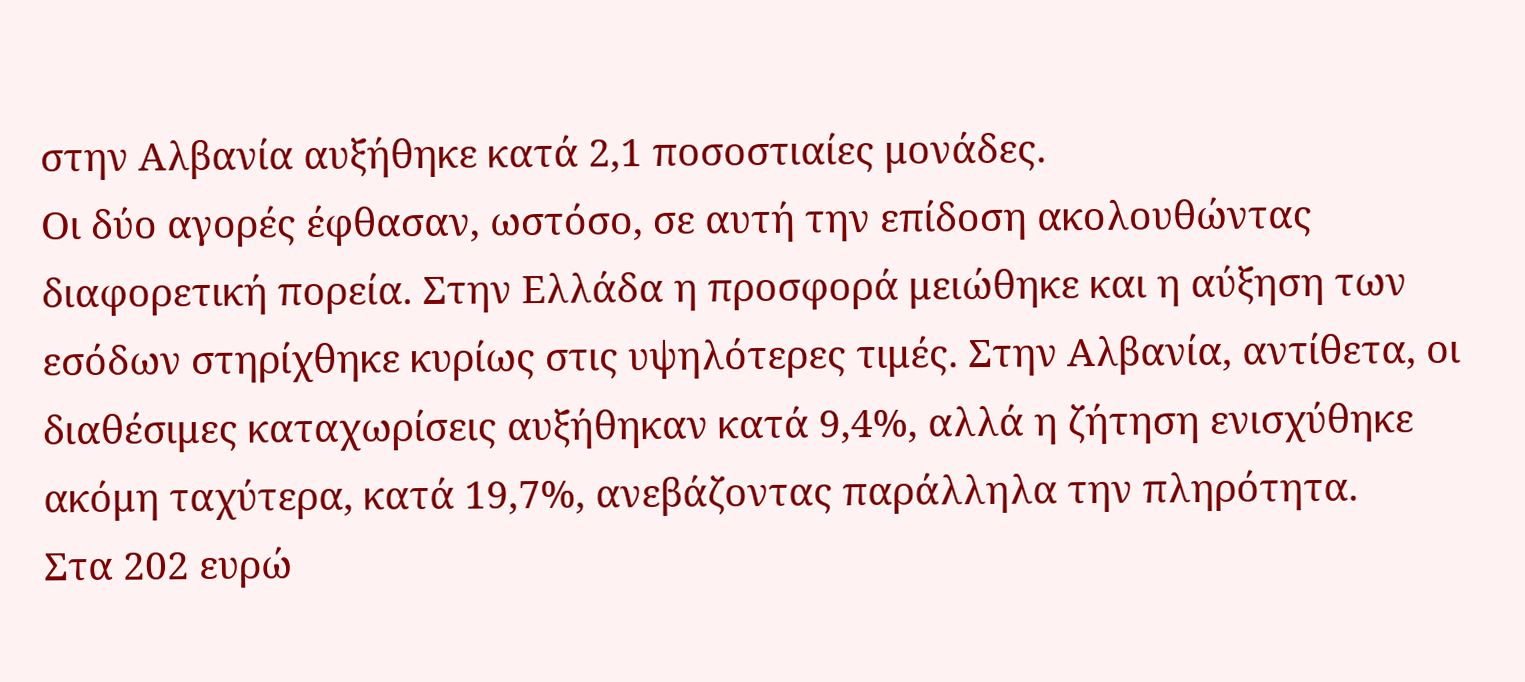στην Αλβανία αυξήθηκε κατά 2,1 ποσοστιαίες μονάδες.
Οι δύο αγορές έφθασαν, ωστόσο, σε αυτή την επίδοση ακολουθώντας διαφορετική πορεία. Στην Ελλάδα η προσφορά μειώθηκε και η αύξηση των εσόδων στηρίχθηκε κυρίως στις υψηλότερες τιμές. Στην Αλβανία, αντίθετα, οι διαθέσιμες καταχωρίσεις αυξήθηκαν κατά 9,4%, αλλά η ζήτηση ενισχύθηκε ακόμη ταχύτερα, κατά 19,7%, ανεβάζοντας παράλληλα την πληρότητα.
Στα 202 ευρώ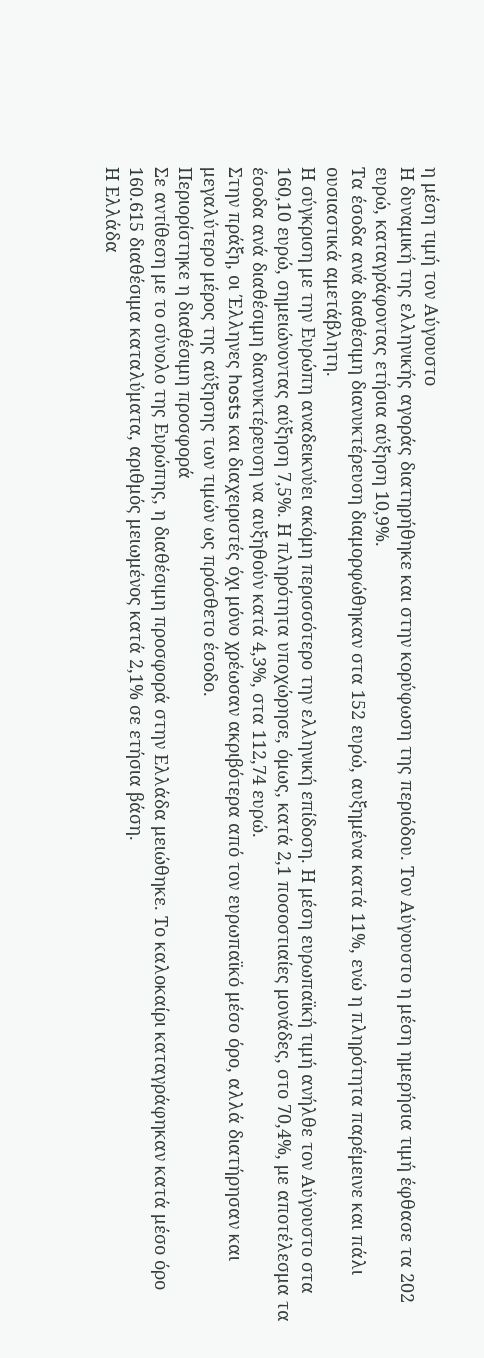η μέση τιμή τον Αύγουστο
Η δυναμική της ελληνικής αγοράς διατηρήθηκε και στην κορύφωση της περιόδου. Τον Αύγουστο η μέση ημερήσια τιμή έφθασε τα 202 ευρώ, καταγράφοντας ετήσια αύξηση 10,9%.
Τα έσοδα ανά διαθέσιμη διανυκτέρευση διαμορφώθηκαν στα 152 ευρώ, αυξημένα κατά 11%, ενώ η πληρότητα παρέμεινε και πάλι ουσιαστικά αμετάβλητη.
Η σύγκριση με την Ευρώπη αναδεικνύει ακόμη περισσότερο την ελληνική επίδοση. Η μέση ευρωπαϊκή τιμή ανήλθε τον Αύγουστο στα 160,10 ευρώ, σημειώνοντας αύξηση 7,5%. Η πληρότητα υποχώρησε, όμως, κατά 2,1 ποσοστιαίες μονάδες, στο 70,4%, με αποτέλεσμα τα έσοδα ανά διαθέσιμη διανυκτέρευση να αυξηθούν κατά 4,3%, στα 112,74 ευρώ.
Στην πράξη, οι Έλληνες hosts και διαχειριστές όχι μόνο χρέωσαν ακριβότερα από τον ευρωπαϊκό μέσο όρο, αλλά διατήρησαν και μεγαλύτερο μέρος της αύξησης των τιμών ως πρόσθετο έσοδο.
Περιορίστηκε η διαθέσιμη προσφορά
Σε αντίθεση με το σύνολο της Ευρώπης, η διαθέσιμη προσφορά στην Ελλάδα μειώθηκε. Το καλοκαίρι καταγράφηκαν κατά μέσο όρο 160.615 διαθέσιμα καταλύματα, αριθμός μειωμένος κατά 2,1% σε ετήσια βάση.
Η Ελλάδα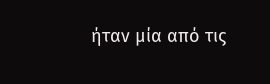ήταν μία από τις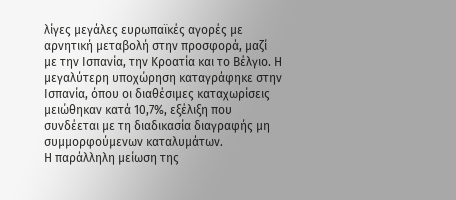λίγες μεγάλες ευρωπαϊκές αγορές με αρνητική μεταβολή στην προσφορά, μαζί με την Ισπανία, την Κροατία και το Βέλγιο. Η μεγαλύτερη υποχώρηση καταγράφηκε στην Ισπανία, όπου οι διαθέσιμες καταχωρίσεις μειώθηκαν κατά 10,7%, εξέλιξη που συνδέεται με τη διαδικασία διαγραφής μη συμμορφούμενων καταλυμάτων.
Η παράλληλη μείωση της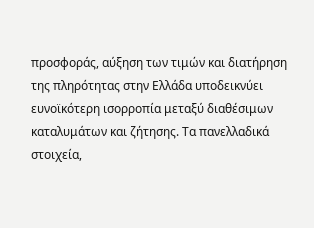προσφοράς, αύξηση των τιμών και διατήρηση της πληρότητας στην Ελλάδα υποδεικνύει ευνοϊκότερη ισορροπία μεταξύ διαθέσιμων καταλυμάτων και ζήτησης. Τα πανελλαδικά στοιχεία,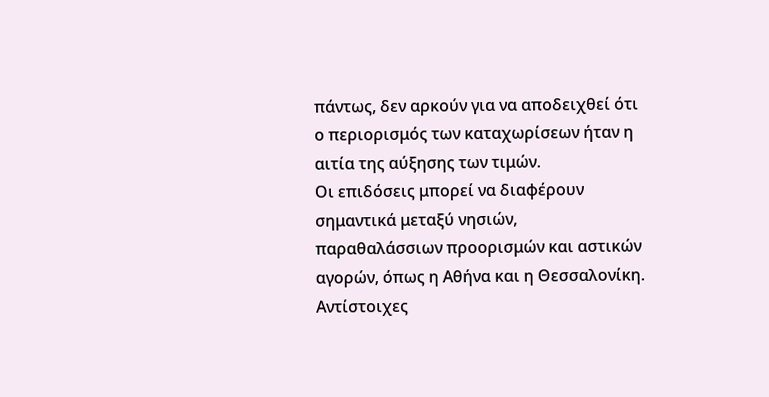πάντως, δεν αρκούν για να αποδειχθεί ότι ο περιορισμός των καταχωρίσεων ήταν η αιτία της αύξησης των τιμών.
Οι επιδόσεις μπορεί να διαφέρουν σημαντικά μεταξύ νησιών, παραθαλάσσιων προορισμών και αστικών αγορών, όπως η Αθήνα και η Θεσσαλονίκη. Αντίστοιχες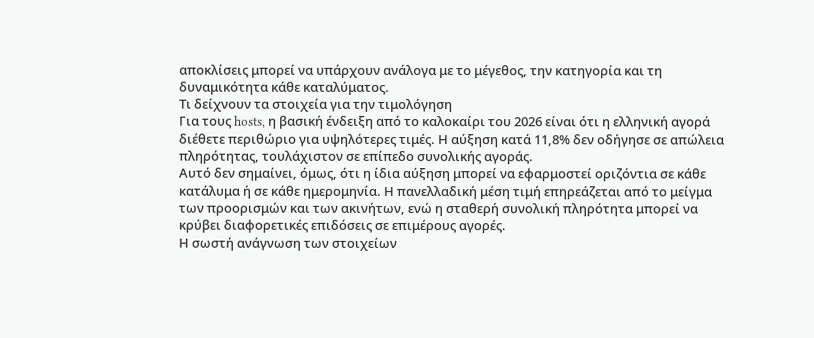αποκλίσεις μπορεί να υπάρχουν ανάλογα με το μέγεθος, την κατηγορία και τη δυναμικότητα κάθε καταλύματος.
Τι δείχνουν τα στοιχεία για την τιμολόγηση
Για τους hosts, η βασική ένδειξη από το καλοκαίρι του 2026 είναι ότι η ελληνική αγορά διέθετε περιθώριο για υψηλότερες τιμές. Η αύξηση κατά 11,8% δεν οδήγησε σε απώλεια πληρότητας, τουλάχιστον σε επίπεδο συνολικής αγοράς.
Αυτό δεν σημαίνει, όμως, ότι η ίδια αύξηση μπορεί να εφαρμοστεί οριζόντια σε κάθε κατάλυμα ή σε κάθε ημερομηνία. Η πανελλαδική μέση τιμή επηρεάζεται από το μείγμα των προορισμών και των ακινήτων, ενώ η σταθερή συνολική πληρότητα μπορεί να κρύβει διαφορετικές επιδόσεις σε επιμέρους αγορές.
Η σωστή ανάγνωση των στοιχείων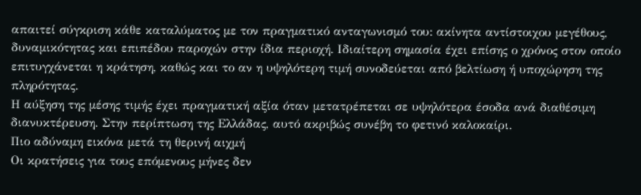απαιτεί σύγκριση κάθε καταλύματος με τον πραγματικό ανταγωνισμό του: ακίνητα αντίστοιχου μεγέθους, δυναμικότητας και επιπέδου παροχών στην ίδια περιοχή. Ιδιαίτερη σημασία έχει επίσης ο χρόνος στον οποίο επιτυγχάνεται η κράτηση, καθώς και το αν η υψηλότερη τιμή συνοδεύεται από βελτίωση ή υποχώρηση της πληρότητας.
Η αύξηση της μέσης τιμής έχει πραγματική αξία όταν μετατρέπεται σε υψηλότερα έσοδα ανά διαθέσιμη διανυκτέρευση. Στην περίπτωση της Ελλάδας, αυτό ακριβώς συνέβη το φετινό καλοκαίρι.
Πιο αδύναμη εικόνα μετά τη θερινή αιχμή
Οι κρατήσεις για τους επόμενους μήνες δεν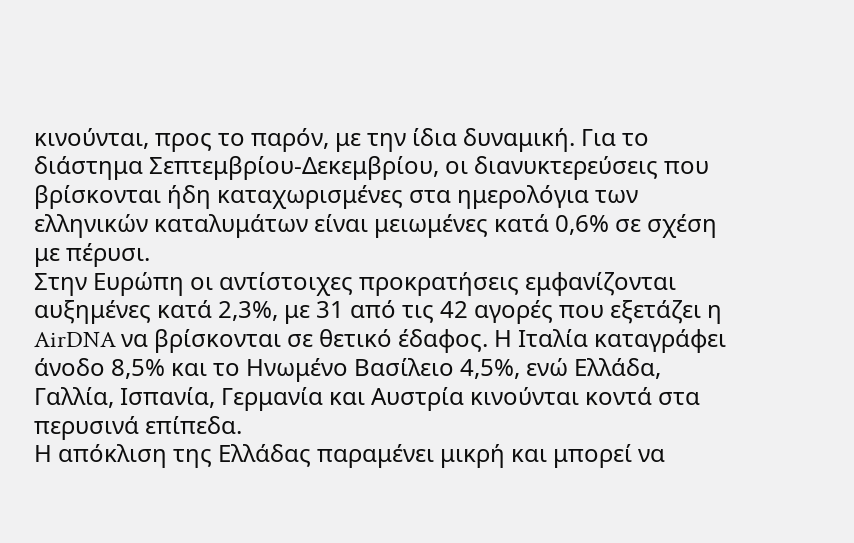κινούνται, προς το παρόν, με την ίδια δυναμική. Για το διάστημα Σεπτεμβρίου-Δεκεμβρίου, οι διανυκτερεύσεις που βρίσκονται ήδη καταχωρισμένες στα ημερολόγια των ελληνικών καταλυμάτων είναι μειωμένες κατά 0,6% σε σχέση με πέρυσι.
Στην Ευρώπη οι αντίστοιχες προκρατήσεις εμφανίζονται αυξημένες κατά 2,3%, με 31 από τις 42 αγορές που εξετάζει η AirDNA να βρίσκονται σε θετικό έδαφος. Η Ιταλία καταγράφει άνοδο 8,5% και το Ηνωμένο Βασίλειο 4,5%, ενώ Ελλάδα, Γαλλία, Ισπανία, Γερμανία και Αυστρία κινούνται κοντά στα περυσινά επίπεδα.
Η απόκλιση της Ελλάδας παραμένει μικρή και μπορεί να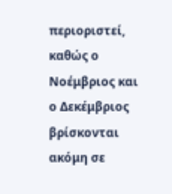περιοριστεί, καθώς ο Νοέμβριος και ο Δεκέμβριος βρίσκονται ακόμη σε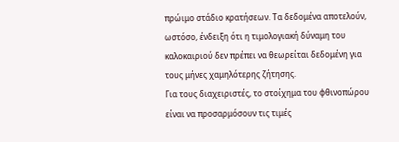πρώιμο στάδιο κρατήσεων. Τα δεδομένα αποτελούν, ωστόσο, ένδειξη ότι η τιμολογιακή δύναμη του καλοκαιριού δεν πρέπει να θεωρείται δεδομένη για τους μήνες χαμηλότερης ζήτησης.
Για τους διαχειριστές, το στοίχημα του φθινοπώρου είναι να προσαρμόσουν τις τιμές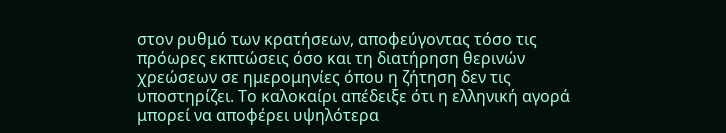στον ρυθμό των κρατήσεων, αποφεύγοντας τόσο τις πρόωρες εκπτώσεις όσο και τη διατήρηση θερινών χρεώσεων σε ημερομηνίες όπου η ζήτηση δεν τις υποστηρίζει. Το καλοκαίρι απέδειξε ότι η ελληνική αγορά μπορεί να αποφέρει υψηλότερα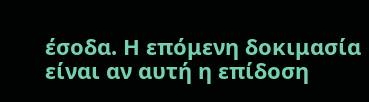έσοδα. Η επόμενη δοκιμασία είναι αν αυτή η επίδοση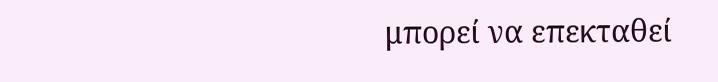μπορεί να επεκταθεί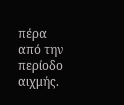πέρα από την περίοδο αιχμής.